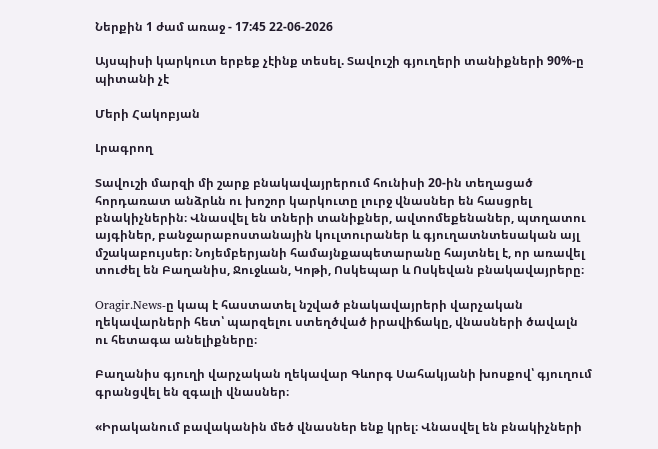Ներքին 1 ժամ առաջ - 17:45 22-06-2026

Այսպիսի կարկուտ երբեք չէինք տեսել. Տավուշի գյուղերի տանիքների 90%-ը պիտանի չէ

Մերի Հակոբյան

Լրագրող

Տավուշի մարզի մի շարք բնակավայրերում հունիսի 20-ին տեղացած հորդառատ անձրևն ու խոշոր կարկուտը լուրջ վնասներ են հասցրել բնակիչներին։ Վնասվել են տների տանիքներ, ավտոմեքենաներ, պտղատու այգիներ, բանջարաբոստանային կուլտուրաներ և գյուղատնտեսական այլ մշակաբույսեր։ Նոյեմբերյանի համայնքապետարանը հայտնել է, որ առավել տուժել են Բաղանիս, Ջուջևան, Կոթի, Ոսկեպար և Ոսկեվան բնակավայրերը։

Oragir.News-ը կապ է հաստատել նշված բնակավայրերի վարչական ղեկավարների հետ՝ պարզելու ստեղծված իրավիճակը, վնասների ծավալն ու հետագա անելիքները։

Բաղանիս գյուղի վարչական ղեկավար Գևորգ Սահակյանի խոսքով՝ գյուղում գրանցվել են զգալի վնասներ։

«Իրականում բավականին մեծ վնասներ ենք կրել։ Վնասվել են բնակիչների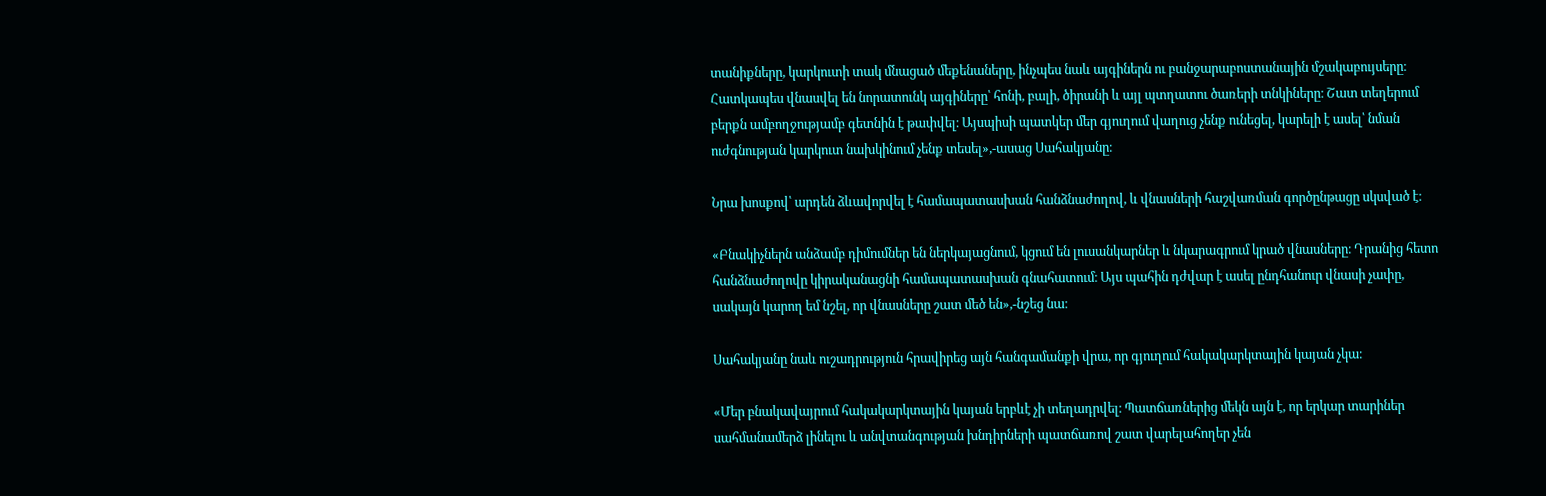տանիքները, կարկուտի տակ մնացած մեքենաները, ինչպես նաև այգիներն ու բանջարաբոստանային մշակաբույսերը։ Հատկապես վնասվել են նորատունկ այգիները՝ հոնի, բալի, ծիրանի և այլ պտղատու ծառերի տնկիները։ Շատ տեղերում բերքն ամբողջությամբ գետնին է թափվել։ Այսպիսի պատկեր մեր գյուղում վաղուց չենք ունեցել, կարելի է ասել՝ նման ուժգնության կարկուտ նախկինում չենք տեսել»,-ասաց Սահակյանը։

Նրա խոսքով՝ արդեն ձևավորվել է համապատասխան հանձնաժողով, և վնասների հաշվառման գործընթացը սկսված է։

«Բնակիչներն անձամբ դիմումներ են ներկայացնում, կցում են լուսանկարներ և նկարագրում կրած վնասները։ Դրանից հետո հանձնաժողովը կիրականացնի համապատասխան գնահատում։ Այս պահին դժվար է ասել ընդհանուր վնասի չափը, սակայն կարող եմ նշել, որ վնասները շատ մեծ են»,-նշեց նա։

Սահակյանը նաև ուշադրություն հրավիրեց այն հանգամանքի վրա, որ գյուղում հակակարկտային կայան չկա։

«Մեր բնակավայրում հակակարկտային կայան երբևէ չի տեղադրվել։ Պատճառներից մեկն այն է, որ երկար տարիներ սահմանամերձ լինելու և անվտանգության խնդիրների պատճառով շատ վարելահողեր չեն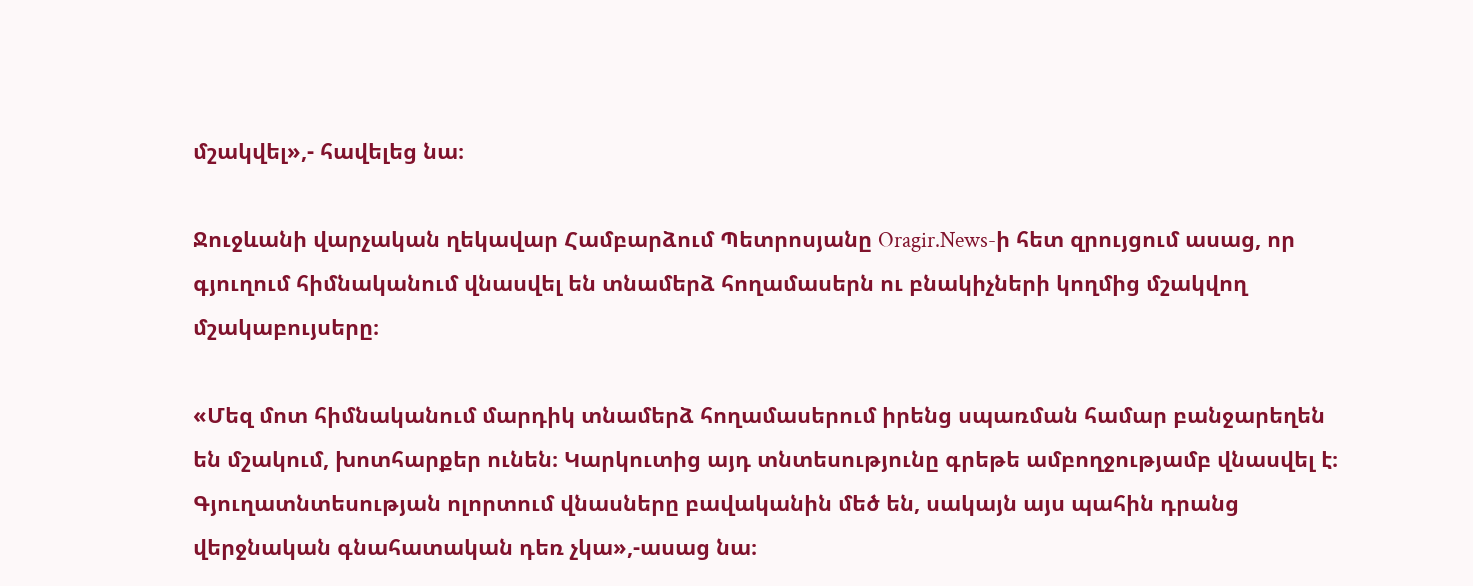մշակվել»,- հավելեց նա։

Ջուջևանի վարչական ղեկավար Համբարձում Պետրոսյանը Oragir.News-ի հետ զրույցում ասաց, որ գյուղում հիմնականում վնասվել են տնամերձ հողամասերն ու բնակիչների կողմից մշակվող մշակաբույսերը։

«Մեզ մոտ հիմնականում մարդիկ տնամերձ հողամասերում իրենց սպառման համար բանջարեղեն են մշակում, խոտհարքեր ունեն։ Կարկուտից այդ տնտեսությունը գրեթե ամբողջությամբ վնասվել է։ Գյուղատնտեսության ոլորտում վնասները բավականին մեծ են, սակայն այս պահին դրանց վերջնական գնահատական դեռ չկա»,-ասաց նա։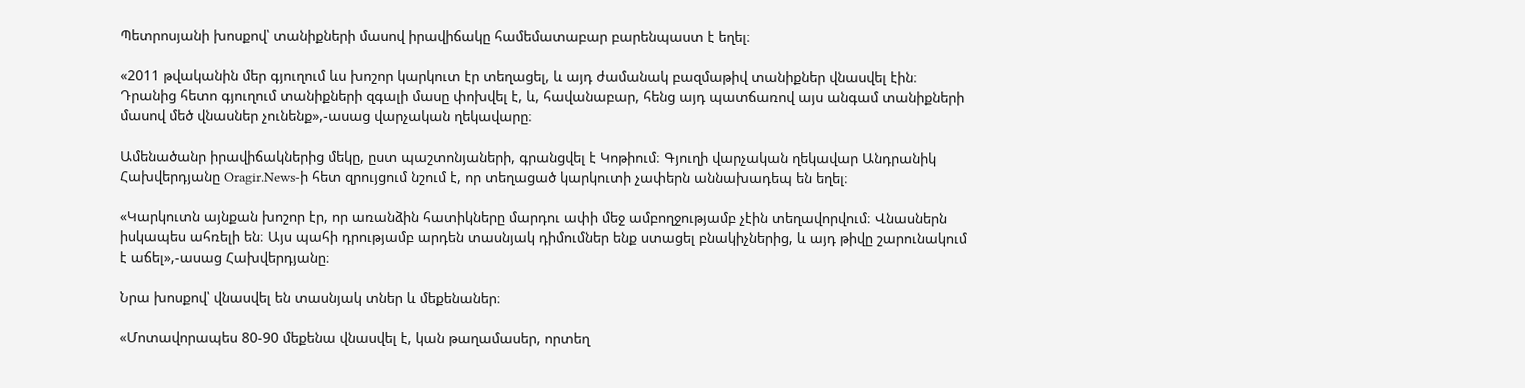Պետրոսյանի խոսքով՝ տանիքների մասով իրավիճակը համեմատաբար բարենպաստ է եղել։

«2011 թվականին մեր գյուղում ևս խոշոր կարկուտ էր տեղացել, և այդ ժամանակ բազմաթիվ տանիքներ վնասվել էին։ Դրանից հետո գյուղում տանիքների զգալի մասը փոխվել է, և, հավանաբար, հենց այդ պատճառով այս անգամ տանիքների մասով մեծ վնասներ չունենք»,-ասաց վարչական ղեկավարը։

Ամենածանր իրավիճակներից մեկը, ըստ պաշտոնյաների, գրանցվել է Կոթիում։ Գյուղի վարչական ղեկավար Անդրանիկ Հախվերդյանը Oragir.News-ի հետ զրույցում նշում է, որ տեղացած կարկուտի չափերն աննախադեպ են եղել։

«Կարկուտն այնքան խոշոր էր, որ առանձին հատիկները մարդու ափի մեջ ամբողջությամբ չէին տեղավորվում։ Վնասներն իսկապես ահռելի են։ Այս պահի դրությամբ արդեն տասնյակ դիմումներ ենք ստացել բնակիչներից, և այդ թիվը շարունակում է աճել»,-ասաց Հախվերդյանը։

Նրա խոսքով՝ վնասվել են տասնյակ տներ և մեքենաներ։

«Մոտավորապես 80-90 մեքենա վնասվել է, կան թաղամասեր, որտեղ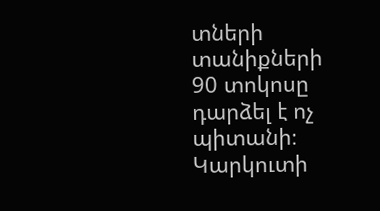տների տանիքների 90 տոկոսը դարձել է ոչ պիտանի։ Կարկուտի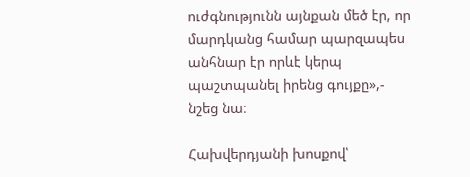ուժգնությունն այնքան մեծ էր, որ մարդկանց համար պարզապես անհնար էր որևէ կերպ պաշտպանել իրենց գույքը»,- նշեց նա։

Հախվերդյանի խոսքով՝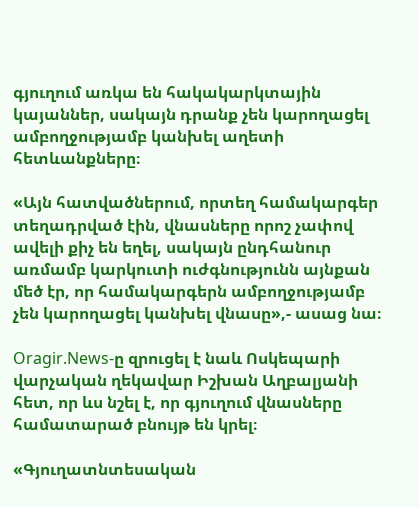գյուղում առկա են հակակարկտային կայաններ, սակայն դրանք չեն կարողացել ամբողջությամբ կանխել աղետի հետևանքները։

«Այն հատվածներում, որտեղ համակարգեր տեղադրված էին, վնասները որոշ չափով ավելի քիչ են եղել, սակայն ընդհանուր առմամբ կարկուտի ուժգնությունն այնքան մեծ էր, որ համակարգերն ամբողջությամբ չեն կարողացել կանխել վնասը»,- ասաց նա։

Oragir.News-ը զրուցել է նաև Ոսկեպարի վարչական ղեկավար Իշխան Աղբալյանի հետ, որ ևս նշել է, որ գյուղում վնասները համատարած բնույթ են կրել։

«Գյուղատնտեսական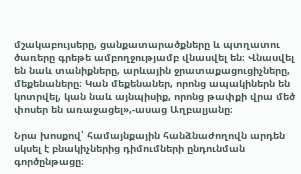մշակաբույսերը, ցանքատարածքները և պտղատու ծառերը գրեթե ամբողջությամբ վնասվել են։ Վնասվել են նաև տանիքները, արևային ջրատաքացուցիչները, մեքենաները։ Կան մեքենաներ, որոնց ապակիներն են կոտրվել, կան նաև այնպիսիք, որոնց թափքի վրա մեծ փոսեր են առաջացել»,-ասաց Աղբալյանը։

Նրա խոսքով՝ համայնքային հանձնաժողովն արդեն սկսել է բնակիչներից դիմումների ընդունման գործընթացը։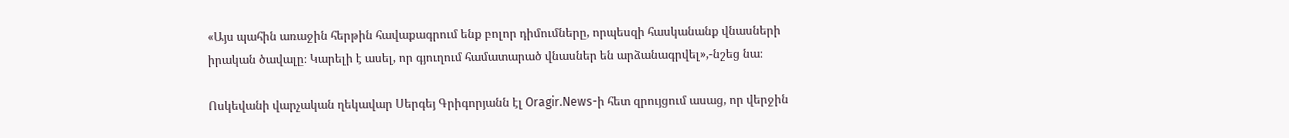«Այս պահին առաջին հերթին հավաքագրում ենք բոլոր դիմումները, որպեսզի հասկանանք վնասների իրական ծավալը։ Կարելի է ասել, որ գյուղում համատարած վնասներ են արձանագրվել»,-նշեց նա։

Ոսկեվանի վարչական ղեկավար Սերգեյ Գրիգորյանն էլ Oragir.News-ի հետ զրույցում ասաց, որ վերջին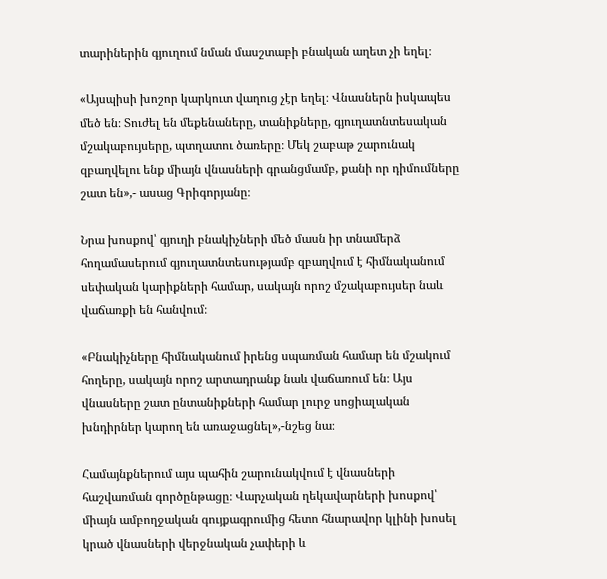տարիներին գյուղում նման մասշտաբի բնական աղետ չի եղել։

«Այսպիսի խոշոր կարկուտ վաղուց չէր եղել։ Վնասներն իսկապես մեծ են։ Տուժել են մեքենաները, տանիքները, գյուղատնտեսական մշակաբույսերը, պտղատու ծառերը։ Մեկ շաբաթ շարունակ զբաղվելու ենք միայն վնասների գրանցմամբ, քանի որ դիմումները շատ են»,- ասաց Գրիգորյանը։

Նրա խոսքով՝ գյուղի բնակիչների մեծ մասն իր տնամերձ հողամասերում գյուղատնտեսությամբ զբաղվում է հիմնականում սեփական կարիքների համար, սակայն որոշ մշակաբույսեր նաև վաճառքի են հանվում։

«Բնակիչները հիմնականում իրենց սպառման համար են մշակում հողերը, սակայն որոշ արտադրանք նաև վաճառում են։ Այս վնասները շատ ընտանիքների համար լուրջ սոցիալական խնդիրներ կարող են առաջացնել»,-նշեց նա։

Համայնքներում այս պահին շարունակվում է վնասների հաշվառման գործընթացը։ Վարչական ղեկավարների խոսքով՝ միայն ամբողջական գույքագրումից հետո հնարավոր կլինի խոսել կրած վնասների վերջնական չափերի և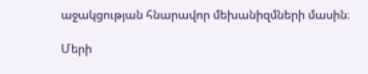աջակցության հնարավոր մեխանիզմների մասին։

Մերի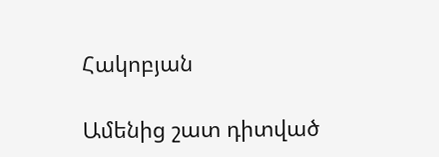Հակոբյան

Ամենից շատ դիտված